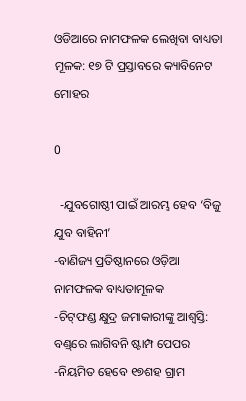ଓଡିଆରେ ନାମଫଳକ ଲେଖିବା ବାଧ୍ୟତା ମୂଳକ: ୧୭ ଟି ପ୍ରସ୍ତାବରେ କ୍ୟାବିନେଟ ମୋହର

0

  -ଯୁବଗୋଷ୍ଠୀ ପାଇଁ ଆରମ୍ଭ ହେବ ‘ବିଜୁ ଯୁବ ବାହିନୀ’
-ବାଣିଜ୍ୟ ପ୍ରତିଷ୍ଠାନରେ ଓଡ଼ିଆ ନାମଫଳକ ବାଧ୍ୟତାମୂଳକ
-ଚିଟ୍‌ଫଣ୍ଡ କ୍ଷୁଦ୍ର ଜମାକାରୀଙ୍କୁ ଆଶ୍ବସ୍ତି: ବଣ୍ଡ୍‌ରେ ଲାଗିବନି ଷ୍ଟାମ୍ପ ପେପର
-ନିୟମିତ ହେବେ ୧୭ଶହ ଗ୍ରାମ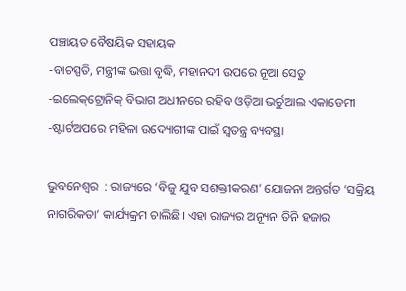ପଞ୍ଚାୟତ ବୈଷୟିକ ସହାୟକ
-ବାଚସ୍ପତି, ମନ୍ତ୍ରୀଙ୍କ ଭତ୍ତା ବୃଦ୍ଧି, ମହାନଦୀ ଉପରେ ନୂଆ ସେତୁ
-ଇଲେକ୍‌ଟ୍ରୋନିକ୍‌ ବିଭାଗ ଅଧୀନରେ ରହିବ ଓଡ଼ିଆ ଭର୍ଚୁଆଲ ଏକାଡେମୀ
-ଷ୍ଟାର୍ଟଅପରେ ମହିଳା ଉଦ୍ୟୋଗୀଙ୍କ ପାଇଁ ସ୍ୱତନ୍ତ୍ର ବ୍ୟବସ୍ଥା

ଭୁବନେଶ୍ୱର  : ରାଜ୍ୟରେ ‘ବିଜୁ ଯୁବ ସଶକ୍ତୀକରଣ’ ଯୋଜନା ଅନ୍ତର୍ଗତ ‘ସକ୍ରିୟ ନାଗରିକତା’ କାର୍ଯ୍ୟକ୍ରମ ଚାଲିଛି। ଏହା ରାଜ୍ୟର ଅନ୍ୟୂନ ତିନି ହଜାର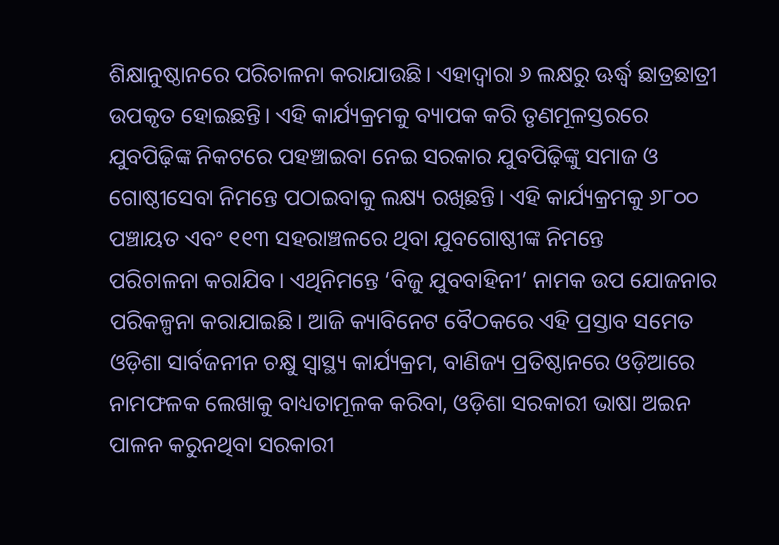ଶିକ୍ଷାନୁଷ୍ଠାନରେ ପରିଚାଳନା କରାଯାଉଛି। ଏହାଦ୍ୱାରା ୬ ଲକ୍ଷରୁ ଊର୍ଦ୍ଧ୍ବ ଛାତ୍ରଛାତ୍ରୀ ଉପକୃତ ହୋଇଛନ୍ତି। ଏହି କାର୍ଯ୍ୟକ୍ରମକୁ ବ୍ୟାପକ କରି ତୃଣମୂଳସ୍ତରରେ ଯୁବପିଢ଼ିଙ୍କ ନିକଟରେ ପହଞ୍ଚାଇବା ନେଇ ସରକାର ଯୁବପିଢ଼ିଙ୍କୁ ସମାଜ ଓ ଗୋଷ୍ଠୀସେବା ନିମନ୍ତେ ପଠାଇବାକୁ ଲକ୍ଷ୍ୟ ରଖିଛନ୍ତି। ଏହି କାର୍ଯ୍ୟକ୍ରମକୁ ୬୮୦୦ ପଞ୍ଚାୟତ ଏବଂ ୧୧୩ ସହରାଞ୍ଚଳରେ ଥିବା ଯୁବଗୋଷ୍ଠୀଙ୍କ ନିମନ୍ତେ
ପରିଚାଳନା କରାଯିବ। ଏଥିନିମନ୍ତେ ‘ବିଜୁ ଯୁବବାହିନୀ’ ନାମକ ଉପ ଯୋଜନାର ପରିକଳ୍ପନା କରାଯାଇଛି। ଆଜି କ୍ୟାବିନେଟ ବୈଠକରେ ଏହି ପ୍ରସ୍ତାବ ସମେତ ଓଡ଼ିଶା ସାର୍ବଜନୀନ ଚକ୍ଷୁ ସ୍ୱାସ୍ଥ୍ୟ କାର୍ଯ୍ୟକ୍ରମ, ବାଣିଜ୍ୟ ପ୍ରତିଷ୍ଠାନରେ ଓଡ଼ିଆରେ ନାମଫଳକ ଲେଖାକୁ ବାଧ୍ୟତାମୂଳକ କରିବା, ଓଡ଼ିଶା ସରକାରୀ ଭାଷା ଅଇନ ପାଳନ କରୁନଥିବା ସରକାରୀ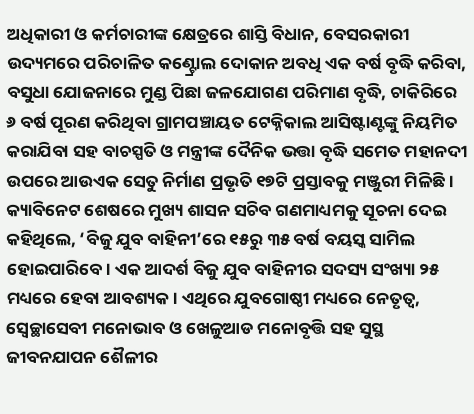ଅଧିକାରୀ ଓ କର୍ମଚାରୀଙ୍କ କ୍ଷେତ୍ରରେ ଶାସ୍ତି ବିଧାନ, ବେସରକାରୀ ଉଦ୍ୟମରେ ପରିଚାଳିତ କଣ୍ଟ୍ରୋଲ ଦୋକାନ ଅବଧି ଏକ ବର୍ଷ ବୃଦ୍ଧି କରିବା, ବସୁଧା ଯୋଜନାରେ ମୁଣ୍ଡ ପିଛା ଜଳଯୋଗଣ ପରିମାଣ ବୃଦ୍ଧି, ଚାକିରିରେ ୬ ବର୍ଷ ପୂରଣ କରିଥିବା ଗ୍ରାମପଞ୍ଚାୟତ ଟେକ୍ନିକାଲ ଆସିଷ୍ଟାଣ୍ଟଙ୍କୁ ନିୟମିତ କରାଯିବା ସହ ବାଚସ୍ପତି ଓ ମନ୍ତ୍ରୀଙ୍କ ଦୈନିକ ଭତ୍ତା ବୃଦ୍ଧି ସମେତ ମହାନଦୀ ଉପରେ ଆଉଏକ ସେତୁ ନିର୍ମାଣ ପ୍ରଭୃତି ୧୭ଟି ପ୍ରସ୍ତାବକୁ ମଞ୍ଜୁରୀ ମିଳିଛି।
କ୍ୟାବିନେଟ ଶେଷରେ ମୁଖ୍ୟ ଶାସନ ସଚିବ ଗଣମାଧ୍ୟମକୁ ସୂଚନା ଦେଇ କହିଥିଲେ, ‘ବିଜୁ ଯୁବ ବାହିନୀ’ରେ ୧୫ରୁ ୩୫ ବର୍ଷ ବୟସ୍କ ସାମିଲ ହୋଇପାରିବେ। ଏକ ଆଦର୍ଶ ବିଜୁ ଯୁବ ବାହିନୀର ସଦସ୍ୟ ସଂଖ୍ୟା ୨୫ ମଧ୍ୟରେ ହେବା ଆବଶ୍ୟକ। ଏଥିରେ ଯୁବଗୋଷ୍ଠୀ ମଧ୍ୟରେ ନେତୃତ୍ୱ, ସ୍ୱେଚ୍ଛାସେବୀ ମନୋଭାବ ଓ ଖେଳୁଆଡ ମନୋବୃତ୍ତି ସହ ସୁସ୍ଥ ଜୀବନଯାପନ ଶୈଳୀର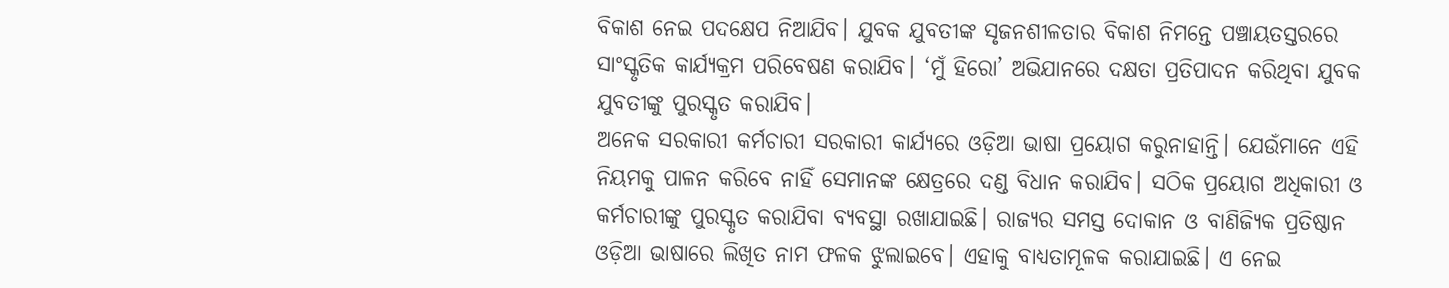ବିକାଶ ନେଇ ପଦକ୍ଷେପ ନିଆଯିବ। ଯୁବକ ଯୁବତୀଙ୍କ ସୃଜନଶୀଳତାର ବିକାଶ ନିମନ୍ତେ ପଞ୍ଚାୟତସ୍ତରରେ ସାଂସ୍କୃତିକ କାର୍ଯ୍ୟକ୍ରମ ପରିବେଷଣ କରାଯିବ। ‘ମୁଁ ହିରୋ’ ଅଭିଯାନରେ ଦକ୍ଷତା ପ୍ରତିପାଦନ କରିଥିବା ଯୁବକ ଯୁବତୀଙ୍କୁ ପୁରସ୍କୃତ କରାଯିବ।
ଅନେକ ସରକାରୀ କର୍ମଚାରୀ ସରକାରୀ କାର୍ଯ୍ୟରେ ଓଡ଼ିଆ ଭାଷା ପ୍ରୟୋଗ କରୁନାହାନ୍ତି। ଯେଉଁମାନେ ଏହି ନିୟମକୁ ପାଳନ କରିବେ ନାହିଁ ସେମାନଙ୍କ କ୍ଷେତ୍ରରେ ଦଣ୍ଡ ବିଧାନ କରାଯିବ। ସଠିକ ପ୍ରୟୋଗ ଅଧିକାରୀ ଓ କର୍ମଚାରୀଙ୍କୁ ପୁରସ୍କୃତ କରାଯିବା ବ୍ୟବସ୍ଥା ରଖାଯାଇଛି। ରାଜ୍ୟର ସମସ୍ତ ଦୋକାନ ଓ ବାଣିଜ୍ୟିକ ପ୍ରତିଷ୍ଠାନ ଓଡ଼ିଆ ଭାଷାରେ ଲିଖିତ ନାମ ଫଳକ ଝୁଲାଇବେ। ଏହାକୁ ବାଧ୍ୟତାମୂଳକ କରାଯାଇଛି। ଏ ନେଇ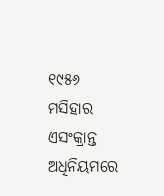୧୯୫୬ ମସିହାର ଏସଂକ୍ରାନ୍ତ ଅଧିନିୟମରେ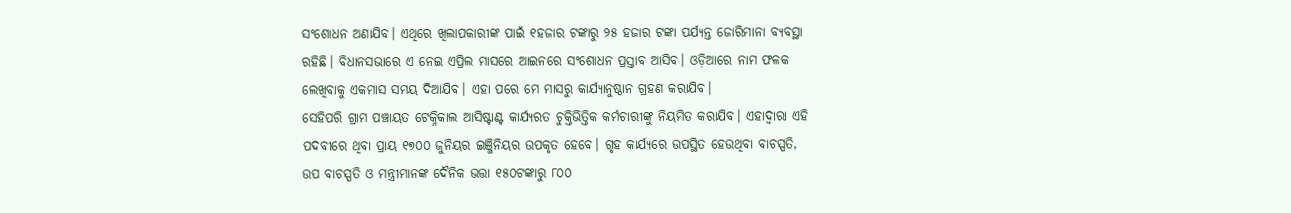ସଂଶୋଧନ ଅଣାଯିବ। ଏଥିରେ ଖିଲାପକାରୀଙ୍କ ପାଇଁ ୧ହଜାର ଟଙ୍କାରୁ ୨୫ ହଜାର ଟଙ୍କା ପର୍ଯ୍ୟନ୍ତ ଜୋରିମାନା ବ୍ୟବସ୍ଥା ରହିଛି। ବିଧାନସଭାରେ ଏ ନେଇ ଏପ୍ରିଲ ମାସରେ ଆଇନରେ ସଂଶୋଧନ ପ୍ରସ୍ତାବ ଆସିବ। ଓଡ଼ିଆରେ ନାମ ଫଳକ ଲେଖିବାକୁ ଏକମାସ ସମୟ ଦିଆଯିବ। ଏହା ପରେ ମେ ମାସରୁ କାର୍ଯ୍ୟାନୁଷ୍ଠାନ ଗ୍ରହଣ କରାଯିବ।
ସେହିପରି ଗ୍ରାମ ପଞ୍ଚାୟତ ଟେକ୍ନିକାଲ ଆସିଷ୍ଟାଣ୍ଟ କାର୍ଯ୍ୟରତ ଚୁକ୍ତିଭିତ୍ତିକ କର୍ମଚାରୀଙ୍କୁ ନିୟମିତ କରାଯିବ। ଏହାଦ୍ୱାରା ଏହି ପଦବୀରେ ଥିବା ପ୍ରାୟ ୧୭୦୦ ଜୁନିୟର ଇଞ୍ଜିନିୟର ଉପକୃତ ହେବେ। ଗୃହ କାର୍ଯ୍ୟରେ ଉପସ୍ଥିତ ହେଉଥିବା ବାଚସ୍ପତି, ଉପ ବାଚସ୍ପତି ଓ ମନ୍ତ୍ରୀମାନଙ୍କ ଦୈନିକ ଭତ୍ତା ୧୫୦ଟଙ୍କାରୁ ୮୦୦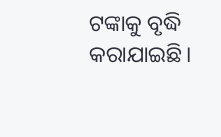ଟଙ୍କାକୁ ବୃଦ୍ଧି କରାଯାଇଛି।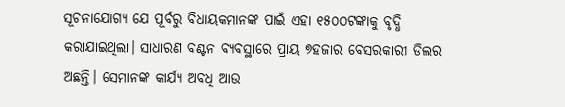ସୂଚନାଯୋଗ୍ୟ ଯେ ପୂର୍ବରୁ ବିଧାୟକମାନଙ୍କ ପାଇଁ ଏହା ୧୫୦୦ଟଙ୍କାକୁ ବୃଦ୍ଧି କରାଯାଇଥିଲା। ସାଧାରଣ ବଣ୍ଟନ ବ୍ୟବସ୍ଥାରେ ପ୍ରାୟ ୭ହଜାର ବେସରକାରୀ ଡିଲର ଅଛନ୍ତି। ସେମାନଙ୍କ କାର୍ଯ୍ୟ ଅବଧି ଆଉ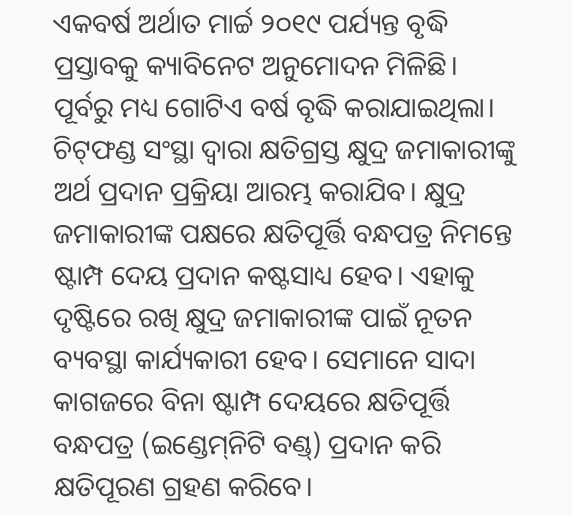ଏକବର୍ଷ ଅର୍ଥାତ ମାର୍ଚ୍ଚ ୨୦୧୯ ପର୍ଯ୍ୟନ୍ତ ବୃଦ୍ଧି ପ୍ରସ୍ତାବକୁ କ୍ୟାବିନେଟ ଅନୁମୋଦନ ମିଳିଛି। ପୂର୍ବରୁ ମଧ୍ୟ ଗୋଟିଏ ବର୍ଷ ବୃଦ୍ଧି କରାଯାଇଥିଲା।
ଚିଟ୍‌ଫଣ୍ଡ ସଂସ୍ଥା ଦ୍ୱାରା କ୍ଷତିଗ୍ରସ୍ତ କ୍ଷୁଦ୍ର ଜମାକାରୀଙ୍କୁ ଅର୍ଥ ପ୍ରଦାନ ପ୍ରକ୍ରିୟା ଆରମ୍ଭ କରାଯିବ। କ୍ଷୁଦ୍ର ଜମାକାରୀଙ୍କ ପକ୍ଷରେ କ୍ଷତିପୂର୍ତ୍ତି ବନ୍ଧପତ୍ର ନିମନ୍ତେ ଷ୍ଟାମ୍ପ ଦେୟ ପ୍ରଦାନ କଷ୍ଟସାଧ୍ୟ ହେବ। ଏହାକୁ ଦୃଷ୍ଟିରେ ରଖି କ୍ଷୁଦ୍ର ଜମାକାରୀଙ୍କ ପାଇଁ ନୂତନ ବ୍ୟବସ୍ଥା କାର୍ଯ୍ୟକାରୀ ହେବ। ସେମାନେ ସାଦା କାଗଜରେ ବିନା ଷ୍ଟାମ୍ପ ଦେୟରେ କ୍ଷତିପୂର୍ତ୍ତି ବନ୍ଧପତ୍ର (ଇଣ୍ଡେମ୍‌ନିଟି ବଣ୍ଡ୍‌) ପ୍ରଦାନ କରି କ୍ଷତିପୂରଣ ଗ୍ରହଣ କରିବେ।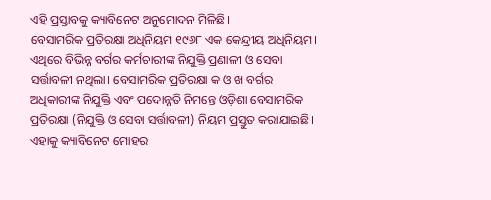ଏହି ପ୍ରସ୍ତାବକୁ କ୍ୟାବିନେଟ ଅନୁମୋଦନ ମିଳିଛି।
ବେସାମରିକ ପ୍ରତିରକ୍ଷା ଅଧିନିୟମ ୧୯୬୮ ଏକ କେନ୍ଦ୍ରୀୟ ଅଧିନିୟମ। ଏଥିରେ ବିଭିନ୍ନ ବର୍ଗର କର୍ମଚାରୀଙ୍କ ନିଯୁକ୍ତି ପ୍ରଣାଳୀ ଓ ସେବା ସର୍ତ୍ତାବଳୀ ନଥିଲା। ବେସାମରିକ ପ୍ରତିରକ୍ଷା କ ଓ ଖ ବର୍ଗର ଅଧିକାରୀଙ୍କ ନିଯୁକ୍ତି ଏବଂ ପଦୋନ୍ନତି ନିମନ୍ତେ ଓଡ଼ିଶା ବେସାମରିକ ପ୍ରତିରକ୍ଷା (ନିଯୁକ୍ତି ଓ ସେବା ସର୍ତ୍ତାବଳୀ) ନିୟମ ପ୍ରସ୍ତୁତ କରାଯାଇଛି। ଏହାକୁ କ୍ୟାବିନେଟ ମୋହର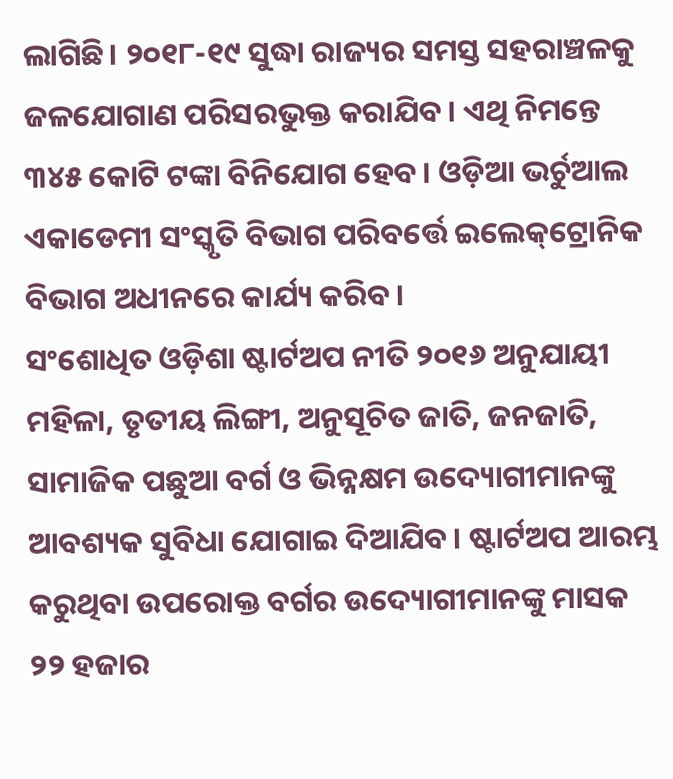ଲାଗିଛି। ୨୦୧୮-୧୯ ସୁଦ୍ଧା ରାଜ୍ୟର ସମସ୍ତ ସହରାଞ୍ଚଳକୁ ଜଳଯୋଗାଣ ପରିସରଭୁକ୍ତ କରାଯିବ। ଏଥି ନିମନ୍ତେ ୩୪୫ କୋଟି ଟଙ୍କା ବିନିଯୋଗ ହେବ। ଓଡ଼ିଆ ଭର୍ଚୁଆଲ ଏକାଡେମୀ ସଂସ୍କୃତି ବିଭାଗ ପରିବର୍ତ୍ତେ ଇଲେକ୍‌ଟ୍ରୋନିକ ବିଭାଗ ଅଧୀନରେ କାର୍ଯ୍ୟ କରିବ।
ସଂଶୋଧିତ ଓଡ଼ିଶା ଷ୍ଟାର୍ଟଅପ ନୀତି ୨୦୧୬ ଅନୁଯାୟୀ ମହିଳା, ତୃତୀୟ ଲିଙ୍ଗୀ, ଅନୁସୂଚିତ ଜାତି, ଜନଜାତି, ସାମାଜିକ ପଛୁଆ ବର୍ଗ ଓ ଭିନ୍ନକ୍ଷମ ଉଦ୍ୟୋଗୀମାନଙ୍କୁ ଆବଶ୍ୟକ ସୁବିଧା ଯୋଗାଇ ଦିଆଯିବ। ଷ୍ଟାର୍ଟଅପ ଆରମ୍ଭ କରୁଥିବା ଉପରୋକ୍ତ ବର୍ଗର ଉଦ୍ୟୋଗୀମାନଙ୍କୁ ମାସକ ୨୨ ହଜାର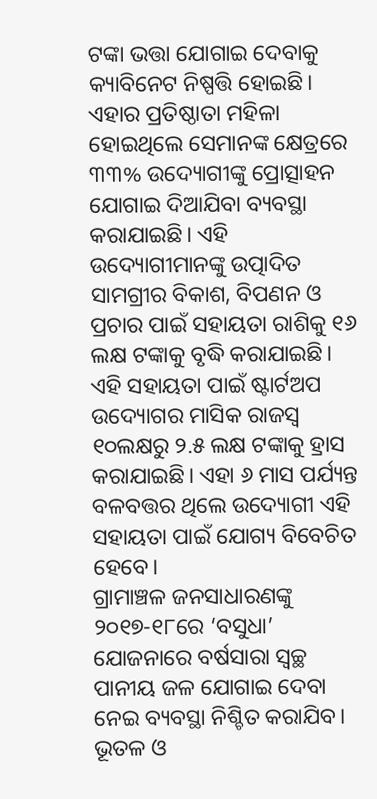ଟଙ୍କା ଭତ୍ତା ଯୋଗାଇ ଦେବାକୁ କ୍ୟାବିନେଟ ନିଷ୍ପତ୍ତି ହୋଇଛି। ଏହାର ପ୍ରତିଷ୍ଠାତା ମହିଳା ହୋଇଥିଲେ ସେମାନଙ୍କ କ୍ଷେତ୍ରରେ ୩୩% ଉଦ୍ୟୋଗୀଙ୍କୁ ପ୍ରୋତ୍ସାହନ ଯୋଗାଇ ଦିଆଯିବା ବ୍ୟବସ୍ଥା କରାଯାଇଛି। ଏହି ଉଦ୍ୟୋଗୀମାନଙ୍କୁ ଉତ୍ପାଦିତ ସାମଗ୍ରୀର ବିକାଶ, ବିପଣନ ଓ ପ୍ରଚାର ପାଇଁ ସହାୟତା ରାଶିକୁ ୧୬ ଲକ୍ଷ ଟଙ୍କାକୁ ବୃଦ୍ଧି କରାଯାଇଛି। ଏହି ସହାୟତା ପାଇଁ ଷ୍ଟାର୍ଟଅପ ଉଦ୍ୟୋଗର ମାସିକ ରାଜସ୍ୱ ୧୦ଲକ୍ଷରୁ ୨.୫ ଲକ୍ଷ ଟଙ୍କାକୁ ହ୍ରାସ କରାଯାଇଛି। ଏହା ୬ ମାସ ପର୍ଯ୍ୟନ୍ତ ବଳବତ୍ତର ଥିଲେ ଉଦ୍ୟୋଗୀ ଏହି ସହାୟତା ପାଇଁ ଯୋଗ୍ୟ ବିବେଚିତ ହେବେ।
ଗ୍ରାମାଞ୍ଚଳ ଜନସାଧାରଣଙ୍କୁ ୨୦୧୭-୧୮ରେ ‘ବସୁଧା’ ଯୋଜନାରେ ବର୍ଷସାରା ସ୍ୱଚ୍ଛ ପାନୀୟ ଜଳ ଯୋଗାଇ ଦେବା ନେଇ ବ୍ୟବସ୍ଥା ନିଶ୍ଚିତ କରାଯିବ। ଭୂତଳ ଓ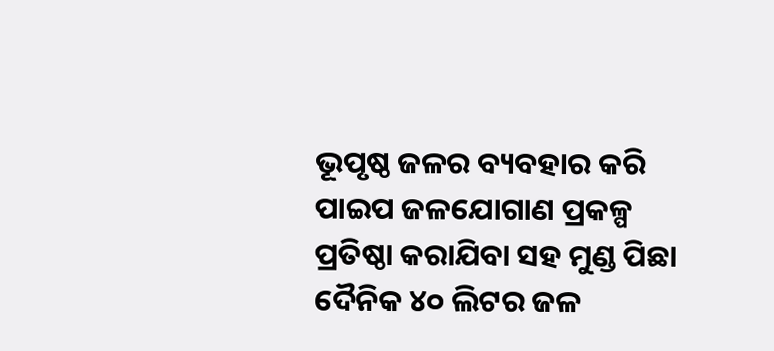ଭୂପୃଷ୍ଠ ଜଳର ବ୍ୟବହାର କରି ପାଇପ ଜଳଯୋଗାଣ ପ୍ରକଳ୍ପ ପ୍ରତିଷ୍ଠା କରାଯିବା ସହ ମୁଣ୍ଡ ପିଛା ଦୈନିକ ୪୦ ଲିଟର ଜଳ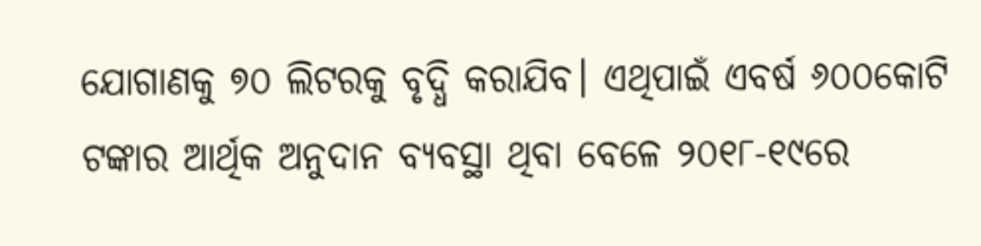ଯୋଗାଣକୁ ୭୦ ଲିଟରକୁ ବୃଦ୍ଧି କରାଯିବ। ଏଥିପାଇଁ ଏବର୍ଷ ୬୦୦କୋଟି ଟଙ୍କାର ଆର୍ଥିକ ଅନୁଦାନ ବ୍ୟବସ୍ଥା ଥିବା ବେଳେ ୨୦୧୮-୧୯ରେ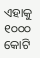ଏହାକୁ ୧୦୦୦ କୋଟି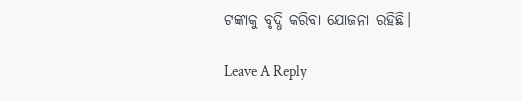ଟଙ୍କାକୁ ବୃଦ୍ଧି କରିବା ଯୋଜନା ରହିଛି।

Leave A Reply